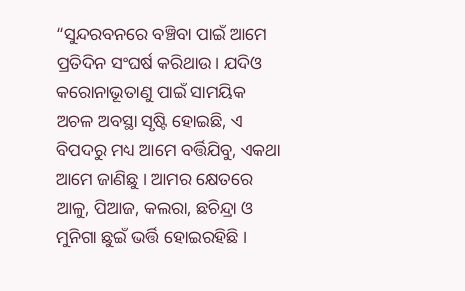“ସୁନ୍ଦରବନରେ ବଞ୍ଚିବା ପାଇଁ ଆମେ ପ୍ରତିଦିନ ସଂଘର୍ଷ କରିଥାଉ। ଯଦିଓ କରୋନାଭୂତାଣୁ ପାଇଁ ସାମୟିକ ଅଚଳ ଅବସ୍ଥା ସୃଷ୍ଟି ହୋଇଛି, ଏ ବିପଦରୁ ମଧ୍ୟ ଆମେ ବର୍ତ୍ତିଯିବୁ, ଏକଥା ଆମେ ଜାଣିଛୁ । ଆମର କ୍ଷେତରେ ଆଳୁ, ପିଆଜ, କଲରା, ଛଚିନ୍ଦ୍ରା ଓ ମୁନିଗା ଛୁଇଁ ଭର୍ତ୍ତି ହୋଇରହିଛି ।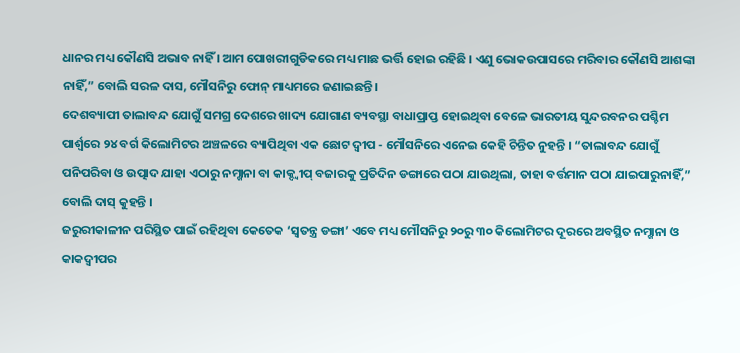ଧାନର ମଧ୍ୟ କୌଣସି ଅଭାବ ନାହିଁ । ଆମ ପୋଖରୀଗୁଡିକରେ ମଧ୍ୟ ମାଛ ଭର୍ତ୍ତି ହୋଇ ରହିଛି । ଏଣୁ ଭୋକଉପାସରେ ମରିବାର କୌଣସି ଆଶଙ୍କା ନାହିଁ,” ବୋଲି ସରଳ ଦାସ, ମୌସନିରୁ ଫୋନ୍ ମାଧ୍ୟମରେ ଜଣାଇଛନ୍ତି ।
ଦେଶବ୍ୟାପୀ ତାଲାବନ୍ଦ ଯୋଗୁଁ ସମଗ୍ର ଦେଶରେ ଖାଦ୍ୟ ଯୋଗାଣ ବ୍ୟବସ୍ଥା ବାଧାପ୍ରାପ୍ତ ହୋଇଥିବା ବେଳେ ଭାରତୀୟ ସୁନ୍ଦରବନର ପଶ୍ଚିମ ପାର୍ଶ୍ୱରେ ୨୪ ବର୍ଗ କିଲୋମିଟର ଅଞ୍ଚଳରେ ବ୍ୟାପିଥିବା ଏକ ଛୋଟ ଦ୍ୱୀପ - ମୌସନିରେ ଏନେଇ କେହି ଚିନ୍ତିତ ନୁହନ୍ତି । “ତାଲାବନ୍ଦ ଯୋଗୁଁ ପନିପରିବା ଓ ଉତ୍ପାଦ ଯାହା ଏଠାରୁ ନମ୍ଖାନା ବା କାକ୍ଦ୍ୱୀପ୍ ବଜାରକୁ ପ୍ରତିଦିନ ଡଙ୍ଗାରେ ପଠା ଯାଉଥିଲା, ତାହା ବର୍ତ୍ତମାନ ପଠା ଯାଇପାରୁନାହିଁ,” ବୋଲି ଦାସ୍ କୁହନ୍ତି ।
ଜରୁରୀକାଳୀନ ପରିସ୍ଥିତ ପାଇଁ ରହିଥିବା କେତେକ ‘ସ୍ୱତନ୍ତ୍ର ଡଙ୍ଗା’ ଏବେ ମଧ୍ୟ ମୌସନିରୁ ୨୦ରୁ ୩୦ କିଲୋମିଟର ଦୂରରେ ଅବସ୍ଥିତ ନମ୍ଖାନା ଓ କାକଦ୍ୱୀପର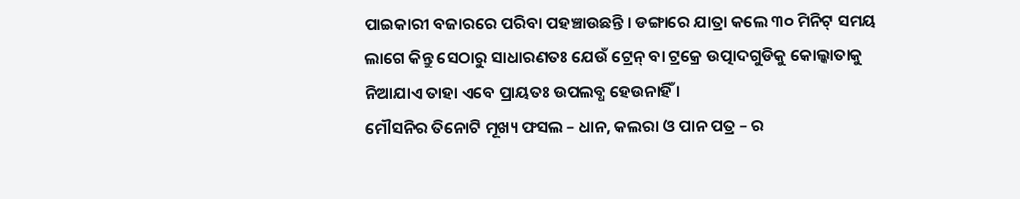ପାଇକାରୀ ବଜାରରେ ପରିବା ପହଞ୍ଚାଉଛନ୍ତି । ଡଙ୍ଗାରେ ଯାତ୍ରା କଲେ ୩୦ ମିନିଟ୍ ସମୟ ଲାଗେ କିନ୍ତୁ ସେଠାରୁ ସାଧାରଣତଃ ଯେଉଁ ଟ୍ରେନ୍ ବା ଟ୍ରକ୍ରେ ଉତ୍ପାଦଗୁଡିକୁ କୋଲ୍କାତାକୁ ନିଆଯାଏ ତାହା ଏବେ ପ୍ରାୟତଃ ଉପଲବ୍ଧ ହେଉନାହିଁ ।
ମୌସନିର ତିନୋଟି ମୂଖ୍ୟ ଫସଲ – ଧାନ, କଲରା ଓ ପାନ ପତ୍ର – ର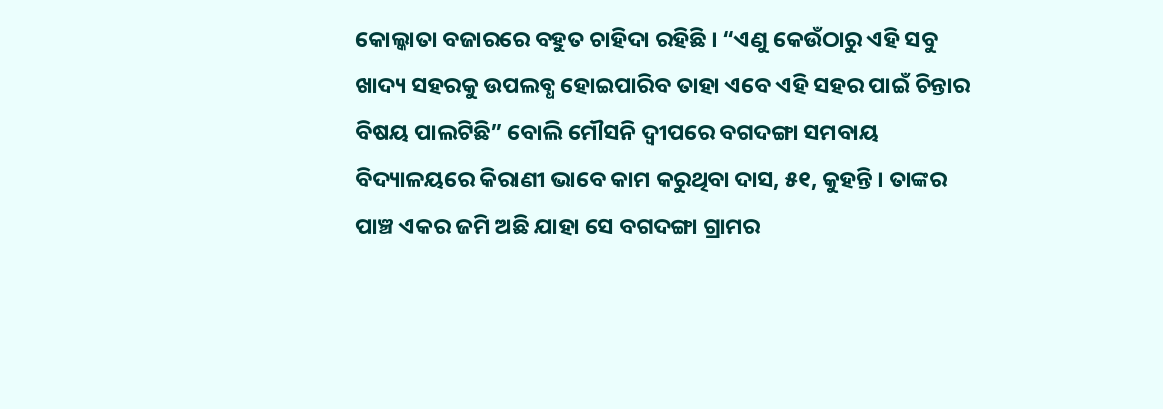କୋଲ୍କାତା ବଜାରରେ ବହୁତ ଚାହିଦା ରହିଛି । “ଏଣୁ କେଉଁଠାରୁ ଏହି ସବୁ ଖାଦ୍ୟ ସହରକୁ ଉପଲବ୍ଧ ହୋଇପାରିବ ତାହା ଏବେ ଏହି ସହର ପାଇଁ ଚିନ୍ତାର ବିଷୟ ପାଲଟିଛି” ବୋଲି ମୌସନି ଦ୍ୱୀପରେ ବଗଦଙ୍ଗା ସମବାୟ ବିଦ୍ୟାଳୟରେ କିରାଣୀ ଭାବେ କାମ କରୁଥିବା ଦାସ, ୫୧, କୁହନ୍ତି । ତାଙ୍କର ପାଞ୍ଚ ଏକର ଜମି ଅଛି ଯାହା ସେ ବଗଦଙ୍ଗା ଗ୍ରାମର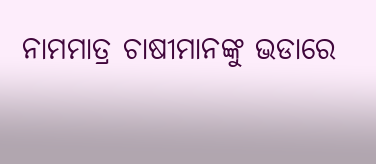ନାମମାତ୍ର ଚାଷୀମାନଙ୍କୁ ଭଡାରେ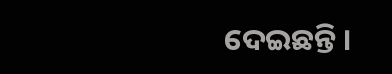ଦେଇଛନ୍ତି ।